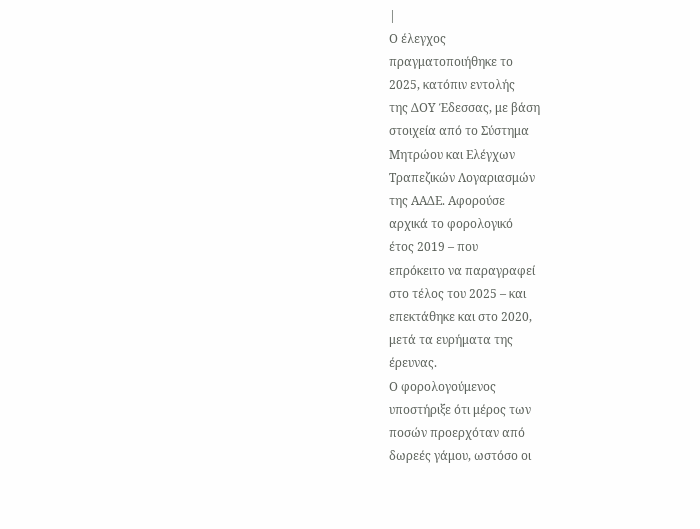|
Ο έλεγχος
πραγματοποιήθηκε το
2025, κατόπιν εντολής
της ΔΟΥ Έδεσσας, με βάση
στοιχεία από το Σύστημα
Μητρώου και Ελέγχων
Τραπεζικών Λογαριασμών
της ΑΑΔΕ. Αφορούσε
αρχικά το φορολογικό
έτος 2019 – που
επρόκειτο να παραγραφεί
στο τέλος του 2025 – και
επεκτάθηκε και στο 2020,
μετά τα ευρήματα της
έρευνας.
Ο φορολογούμενος
υποστήριξε ότι μέρος των
ποσών προερχόταν από
δωρεές γάμου, ωστόσο οι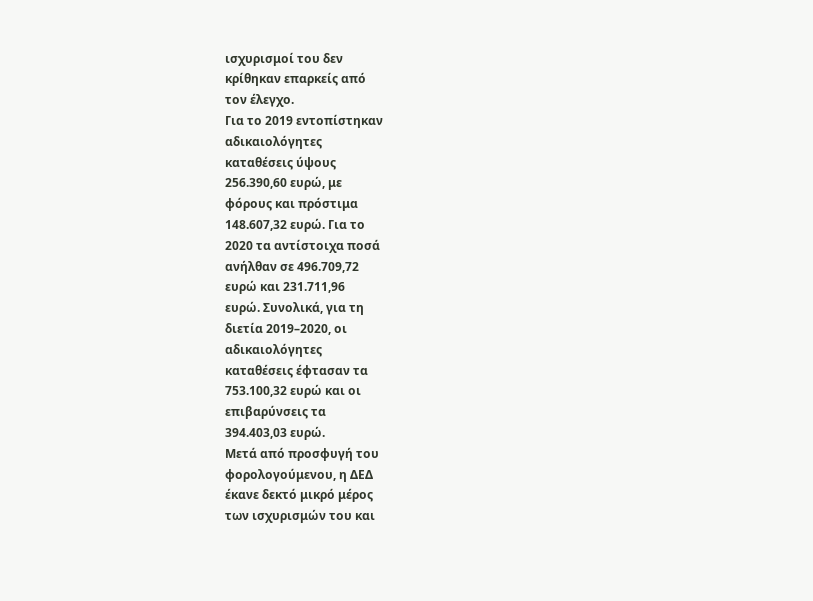ισχυρισμοί του δεν
κρίθηκαν επαρκείς από
τον έλεγχο.
Για το 2019 εντοπίστηκαν
αδικαιολόγητες
καταθέσεις ύψους
256.390,60 ευρώ, με
φόρους και πρόστιμα
148.607,32 ευρώ. Για το
2020 τα αντίστοιχα ποσά
ανήλθαν σε 496.709,72
ευρώ και 231.711,96
ευρώ. Συνολικά, για τη
διετία 2019–2020, οι
αδικαιολόγητες
καταθέσεις έφτασαν τα
753.100,32 ευρώ και οι
επιβαρύνσεις τα
394.403,03 ευρώ.
Μετά από προσφυγή του
φορολογούμενου, η ΔΕΔ
έκανε δεκτό μικρό μέρος
των ισχυρισμών του και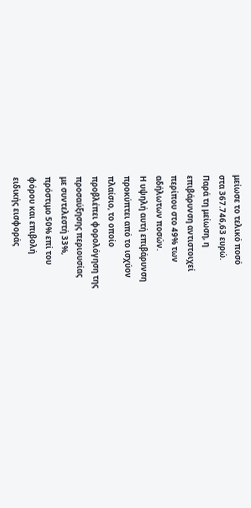μείωσε το τελικό ποσό
στα 367.746,63 ευρώ.
Παρά τη μείωση, η
επιβάρυνση αντιστοιχεί
περίπου στο 49% των
αδήλωτων ποσών.
Η υψηλή αυτή επιβάρυνση
προκύπτει από το ισχύον
πλαίσιο, το οποίο
προβλέπει φορολόγηση της
προσαύξησης περιουσίας
με συντελεστή 33%,
πρόστιμο 50% επί του
φόρου και επιβολή
ειδικής εισφοράς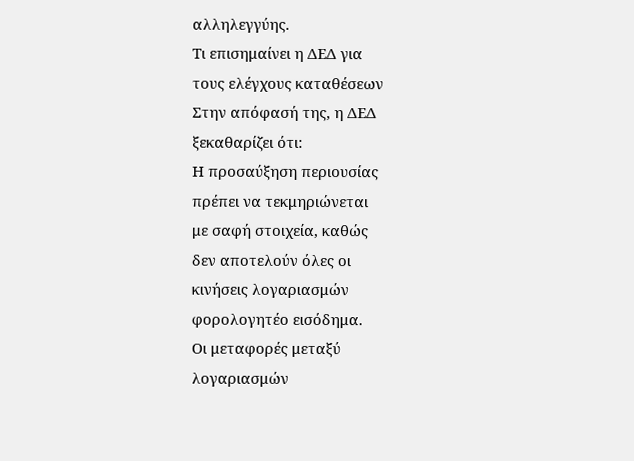αλληλεγγύης.
Τι επισημαίνει η ΔΕΔ για
τους ελέγχους καταθέσεων
Στην απόφασή της, η ΔΕΔ
ξεκαθαρίζει ότι:
Η προσαύξηση περιουσίας
πρέπει να τεκμηριώνεται
με σαφή στοιχεία, καθώς
δεν αποτελούν όλες οι
κινήσεις λογαριασμών
φορολογητέο εισόδημα.
Οι μεταφορές μεταξύ
λογαριασμών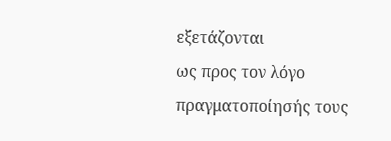εξετάζονται
ως προς τον λόγο
πραγματοποίησής τους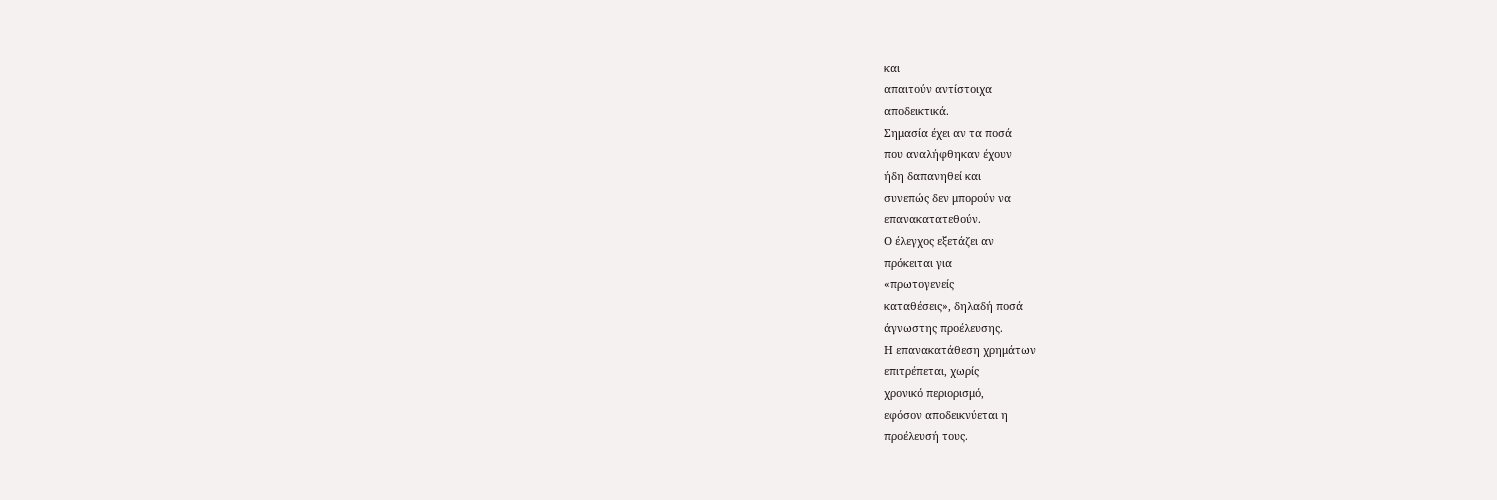και
απαιτούν αντίστοιχα
αποδεικτικά.
Σημασία έχει αν τα ποσά
που αναλήφθηκαν έχουν
ήδη δαπανηθεί και
συνεπώς δεν μπορούν να
επανακατατεθούν.
Ο έλεγχος εξετάζει αν
πρόκειται για
«πρωτογενείς
καταθέσεις», δηλαδή ποσά
άγνωστης προέλευσης.
Η επανακατάθεση χρημάτων
επιτρέπεται, χωρίς
χρονικό περιορισμό,
εφόσον αποδεικνύεται η
προέλευσή τους.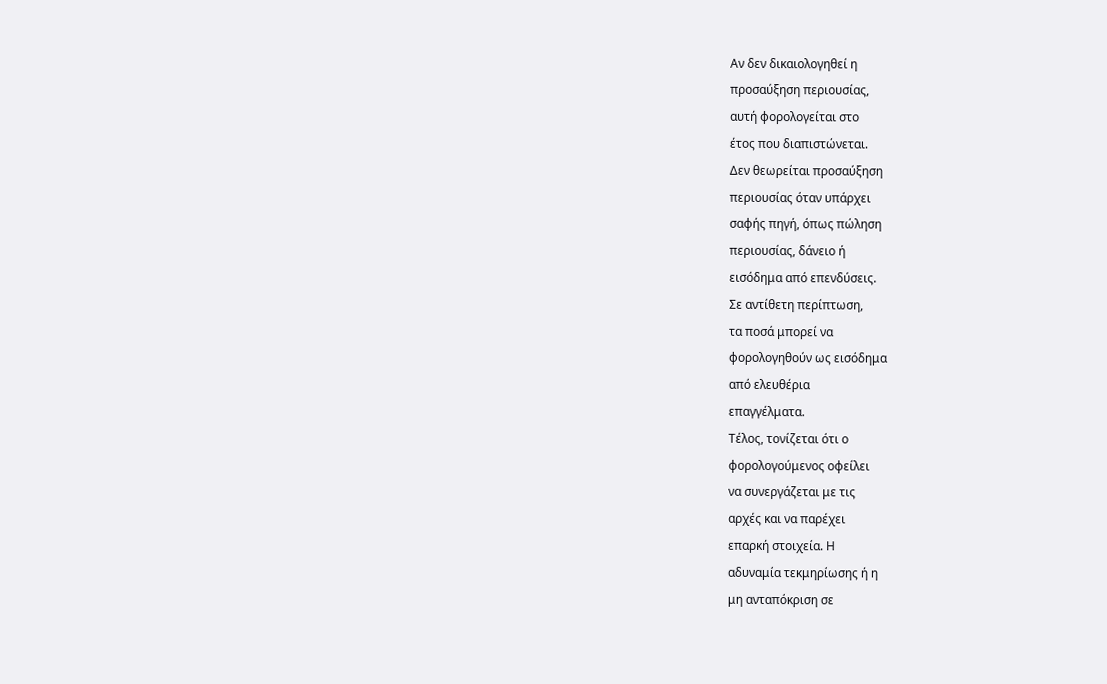Αν δεν δικαιολογηθεί η
προσαύξηση περιουσίας,
αυτή φορολογείται στο
έτος που διαπιστώνεται.
Δεν θεωρείται προσαύξηση
περιουσίας όταν υπάρχει
σαφής πηγή, όπως πώληση
περιουσίας, δάνειο ή
εισόδημα από επενδύσεις.
Σε αντίθετη περίπτωση,
τα ποσά μπορεί να
φορολογηθούν ως εισόδημα
από ελευθέρια
επαγγέλματα.
Τέλος, τονίζεται ότι ο
φορολογούμενος οφείλει
να συνεργάζεται με τις
αρχές και να παρέχει
επαρκή στοιχεία. Η
αδυναμία τεκμηρίωσης ή η
μη ανταπόκριση σε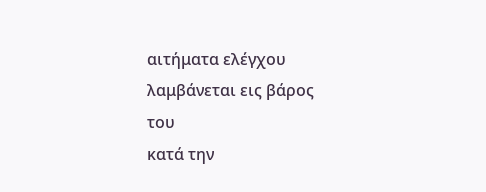αιτήματα ελέγχου
λαμβάνεται εις βάρος του
κατά την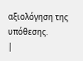αξιολόγηση της
υπόθεσης.
|